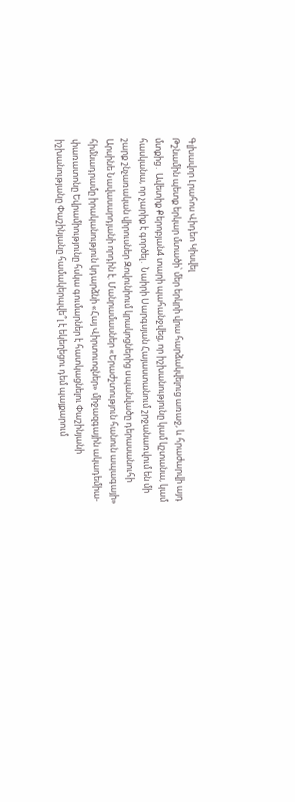Գլխավոր Լրահոս Վիդեո Կիսվել
Թշնամին պետք երկար մտածի՝ մեր երկրի վրա հարձակվելուց առաջ, և հրաժարվի այդ մտքից․ Ավետիք Քերոբյան4 տարի պահանջվեց, որ իշխանությունը կամ կշտանա, կամ հասկանա, որ չարիք է գործել․ Նաիրի Սարգսյան Հայաստանում շրջանառվում են մի շարք շնչառական վիրուսներ Զովունիում կրակոցներից uպանվածը դերասանուհի Արսինե Նավասարդյանի որդին է. Մանրամասներ «Երաժշտություն հանուն ապագայի» հիմնադրամը իրականություն կդարձնի «Հայ Վիրտուոզներ» միջազգային ակադեմիա-փառատոնը Եվրամիությունը հսկա գումարներ է հատկացնելու Փաշինյանի իշխանությանը Փաշինյանը համակերպվե՞լ է եկեղեցու դեմ պայքարում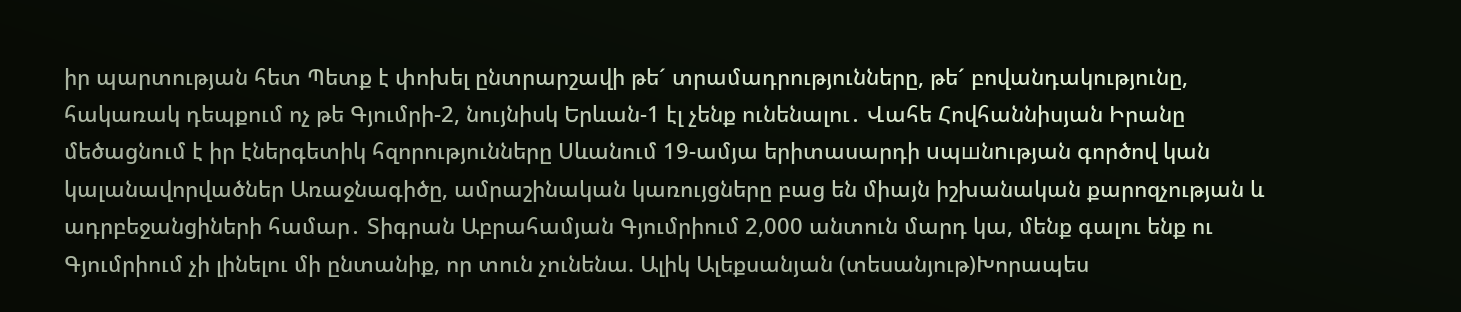իր պարտության հետ Պետք է փոխել ընտրարշավի թե´ տրամադրությունները, թե´ բովանդակությունը, հակառակ դեպքում ոչ թե Գյումրի-2, նույնիսկ Երևան-1 էլ չենք ունենալու․ Վահե Հովհաննիսյան Իրանը մեծացնում է իր էներգետիկ հզորությունները Սևանում 19-ամյա երիտասարդի uպшնnւթյան գործով կան կալանավորվածներ Առաջնագիծը, ամրաշինական կառույցները բաց են միայն իշխանական քարոզչության և ադրբեջանցիների համար․ Տիգրան Աբրահամյան Գյումրիում 2,000 անտուն մարդ կա, մենք գալու ենք ու Գյումրիում չի լինելու մի ընտանիք, որ տուն չունենա. Ալիկ Ալեքսանյան (տեսանյութ)Խորապես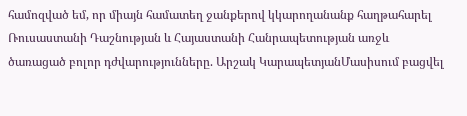համոզված եմ, որ միայն համատեղ ջանքերով կկարողանանք հաղթահարել Ռուսաստանի Դաշնության և Հայաստանի Հանրապետության առջև ծառացած բոլոր դժվարությունները. Արշակ ԿարապետյանՄասիսում բացվել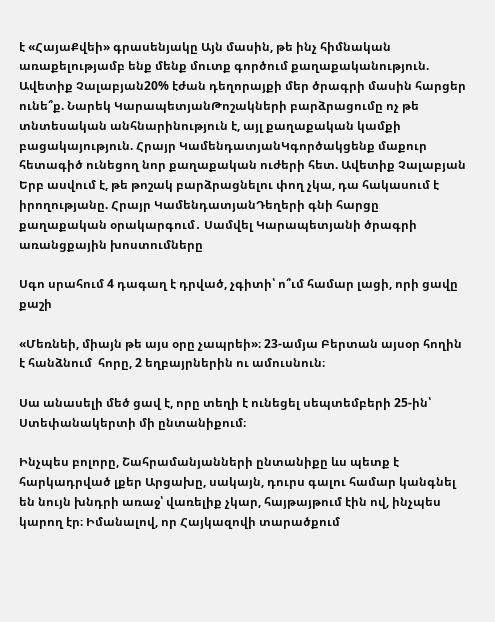է «ՀայաՔվեի» գրասենյակը Այն մասին, թե ինչ հիմնական առաքելությամբ ենք մենք մուտք գործում քաղաքականություն. Ավետիք Չալաբյան20% էժան դեղորայքի մեր ծրագրի մասին հարցեր ունե՞ք. Նարեկ ԿարապետյանԹոշակների բարձրացումը ոչ թե տնտեսական անհնարինություն է, այլ քաղաքական կամքի բացակայություն. Հրայր ԿամենդատյանԿգործակցենք մաքուր հետագիծ ունեցող նոր քաղաքական ուժերի հետ. Ավետիք Չալաբյան Երբ ասվում է, թե թոշակ բարձրացնելու փող չկա, դա հակասում է իրողությանը. Հրայր ԿամենդատյանԴեղերի գնի հարցը քաղաքական օրակարգում․ Սամվել Կարապետյանի ծրագրի առանցքային խոստումները

Սգո սրահում 4 դագաղ է դրված, չգիտի՝ ո՞ւմ համար լացի, որի ցավը քաշի

«Մեռնեի, միայն թե այս օրը չապրեի»։ 23-ամյա Բերտան այսօր հողին է հանձնում  հորը, 2 եղբայրներին ու ամուսնուն։

Սա անասելի մեծ ցավ է, որը տեղի է ունեցել սեպտեմբերի 25-ին՝ Ստեփանակերտի մի ընտանիքում։

Ինչպես բոլորը, Շահրամանյանների ընտանիքը ևս պետք է հարկադրված լքեր Արցախը, սակայն, դուրս գալու համար կանգնել են նույն խնդրի առաջ՝ վառելիք չկար, հայթայթում էին ով, ինչպես կարող էր։ Իմանալով, որ Հայկազովի տարածքում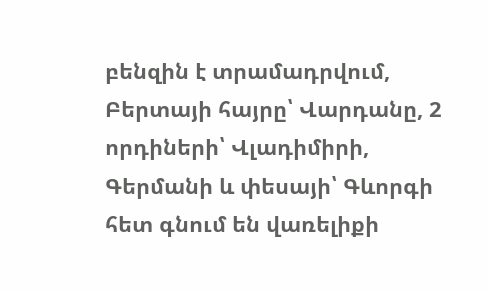բենզին է տրամադրվում, Բերտայի հայրը՝ Վարդանը, 2 որդիների՝ Վլադիմիրի, Գերմանի և փեսայի՝ Գևորգի հետ գնում են վառելիքի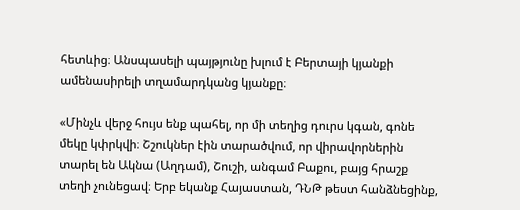հետևից։ Անսպասելի պայթյունը խլում է Բերտայի կյանքի ամենասիրելի տղամարդկանց կյանքը։

«Մինչև վերջ հույս ենք պահել, որ մի տեղից դուրս կգան, գոնե մեկը կփրկվի։ Շշուկներ էին տարածվում, որ վիրավորներին տարել են Ակնա (Աղդամ), Շուշի, անգամ Բաքու, բայց հրաշք տեղի չունեցավ։ Երբ եկանք Հայաստան, ԴՆԹ թեստ հանձնեցինք,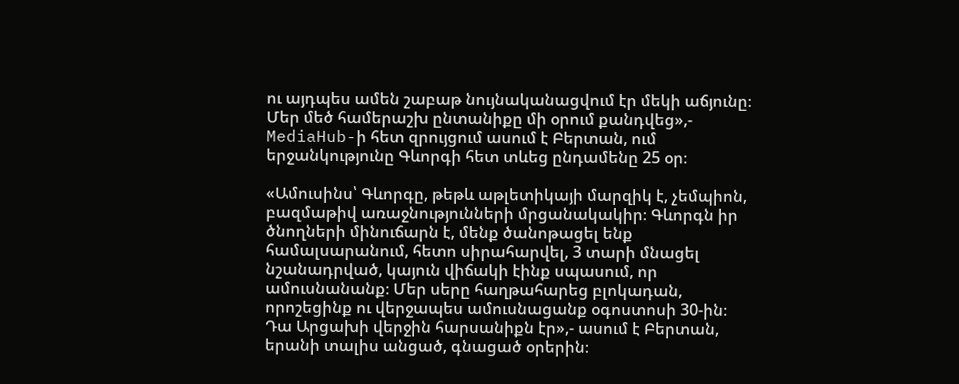ու այդպես ամեն շաբաթ նույնականացվում էր մեկի աճյունը։ Մեր մեծ համերաշխ ընտանիքը մի օրում քանդվեց»,- MediaHub-ի հետ զրույցում ասում է Բերտան, ում երջանկությունը Գևորգի հետ տևեց ընդամենը 25 օր։

«Ամուսինս՝ Գևորգը, թեթև աթլետիկայի մարզիկ է, չեմպիոն, բազմաթիվ առաջնությունների մրցանակակիր։ Գևորգն իր ծնողների մինուճարն է, մենք ծանոթացել ենք համալսարանում, հետո սիրահարվել, 3 տարի մնացել նշանադրված, կայուն վիճակի էինք սպասում, որ ամուսնանանք։ Մեր սերը հաղթահարեց բլոկադան, որոշեցինք ու վերջապես ամուսնացանք օգոստոսի 30-ին։ Դա Արցախի վերջին հարսանիքն էր»,- ասում է Բերտան, երանի տալիս անցած, գնացած օրերին։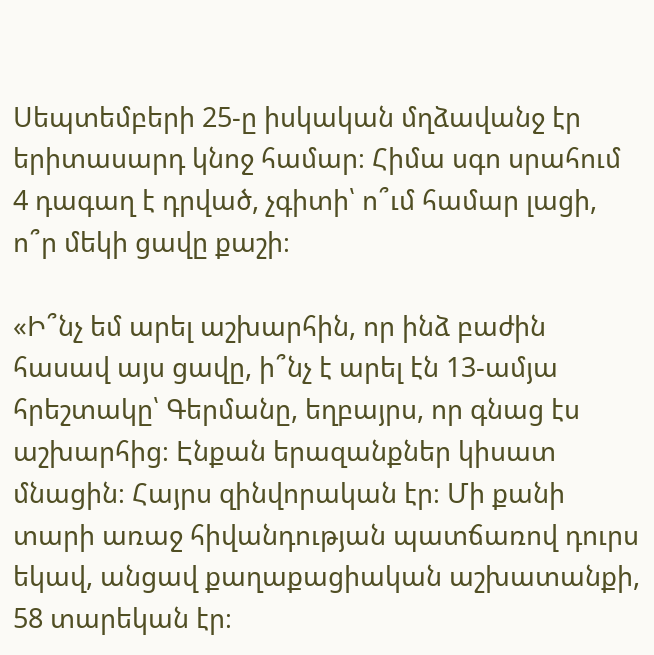Սեպտեմբերի 25-ը իսկական մղձավանջ էր երիտասարդ կնոջ համար։ Հիմա սգո սրահում 4 դագաղ է դրված, չգիտի՝ ո՞ւմ համար լացի, ո՞ր մեկի ցավը քաշի։

«Ի՞նչ եմ արել աշխարհին, որ ինձ բաժին հասավ այս ցավը, ի՞նչ է արել էն 13-ամյա հրեշտակը՝ Գերմանը, եղբայրս, որ գնաց էս աշխարհից։ Էնքան երազանքներ կիսատ մնացին։ Հայրս զինվորական էր։ Մի քանի տարի առաջ հիվանդության պատճառով դուրս եկավ, անցավ քաղաքացիական աշխատանքի, 58 տարեկան էր։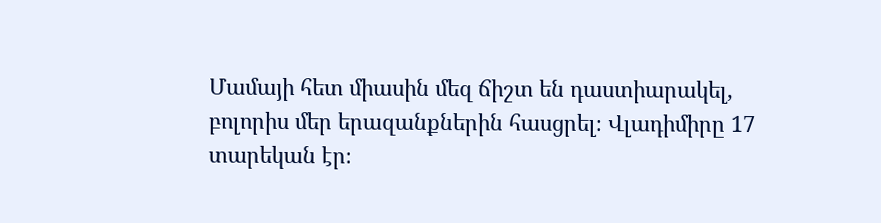Մամայի հետ միասին մեզ ճիշտ են դաստիարակել, բոլորիս մեր երազանքներին հասցրել։ Վլադիմիրը 17 տարեկան էր։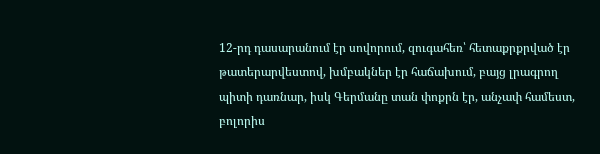12-րդ դասարանում էր սովորում, զուգահեռ՝ հետաքրքրված էր թատերարվեստով, խմբակներ էր հաճախում, բայց լրագրող պիտի դառնար, իսկ Գերմանը տան փոքրն էր, անչափ համեստ, բոլորիս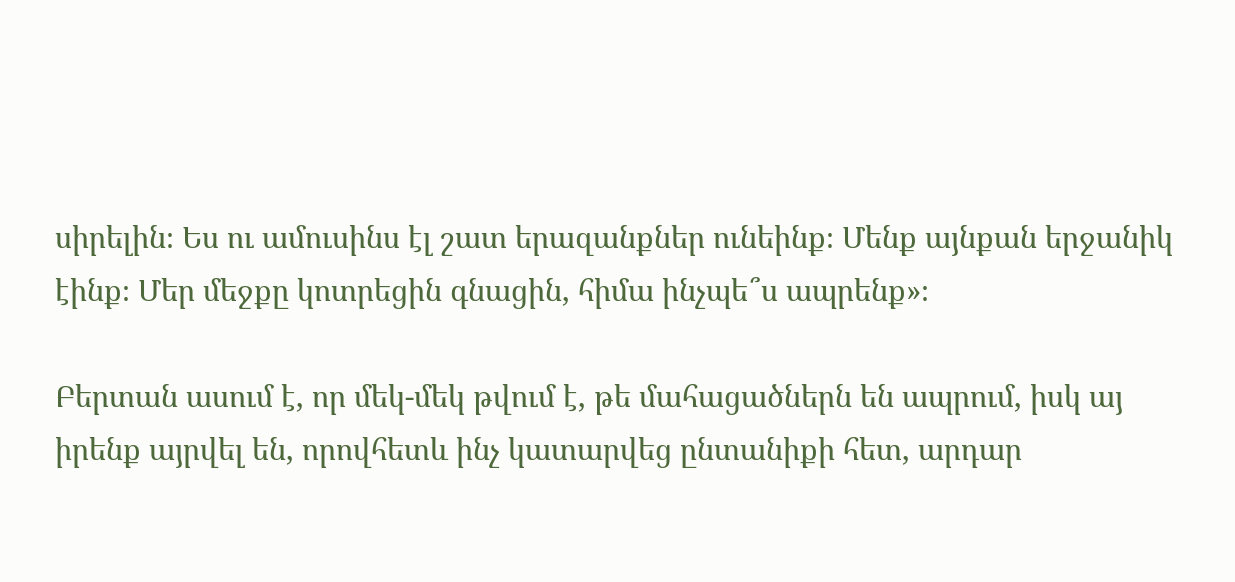սիրելին։ Ես ու ամուսինս էլ շատ երազանքներ ունեինք։ Մենք այնքան երջանիկ էինք։ Մեր մեջքը կոտրեցին գնացին, հիմա ինչպե՞ս ապրենք»։

Բերտան ասում է, որ մեկ-մեկ թվում է, թե մահացածներն են ապրում, իսկ այ իրենք այրվել են, որովհետև ինչ կատարվեց ընտանիքի հետ, արդար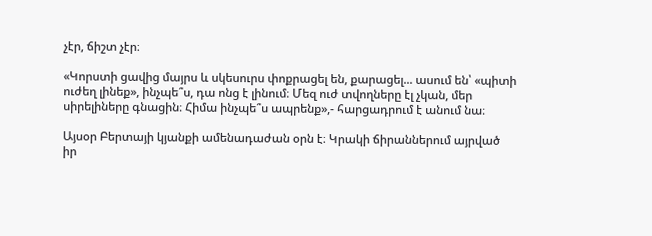չէր, ճիշտ չէր։

«Կորստի ցավից մայրս և սկեսուրս փոքրացել են, քարացել... ասում են՝ «պիտի ուժեղ լինեք», ինչպե՞ս, դա ոնց է լինում։ Մեզ ուժ տվողները էլ չկան, մեր սիրելիները գնացին։ Հիմա ինչպե՞ս ապրենք»,- հարցադրում է անում նա։

Այսօր Բերտայի կյանքի ամենադաժան օրն է։ Կրակի ճիրաններում այրված իր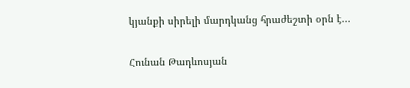կյանքի սիրելի մարդկանց հրաժեշտի օրն է...

Հունան Թադևոսյան